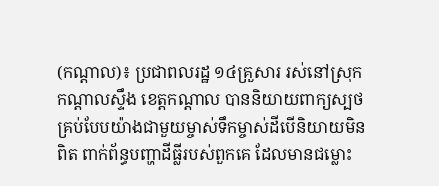(កណ្តាល)៖ ប្រជាពលរដ្ឋ ១៤គ្រួសារ រស់នៅស្រុកកណ្តាលស្ទឹង ខេត្តកណ្តាល បាននិយាយពាក្យស្បថគ្រប់បែបយ៉ាងជាមួយម្ចាស់ទឹកម្ចាស់ដីបើនិយាយមិនពិត ពាក់ព័ន្ធបញ្ហាដីធ្លីរបស់ពួកគេ ដែលមានជម្លោះ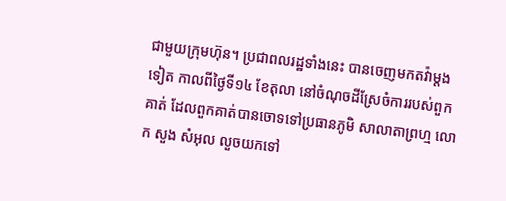ជាមួយក្រុមហ៊ុន។ ប្រជាពលរដ្ឋទាំងនេះ បានចេញមកតវ៉ាម្តងទៀត កាលពីថ្ងៃទី១៤ ខែតុលា នៅចំណុចដីស្រែចំការរបស់ពួកគាត់ ដែលពួកគាត់បានចោទទៅប្រធានភូមិ សាលាតាព្រហ្ម លោក សួង សំអុល លួចយកទៅ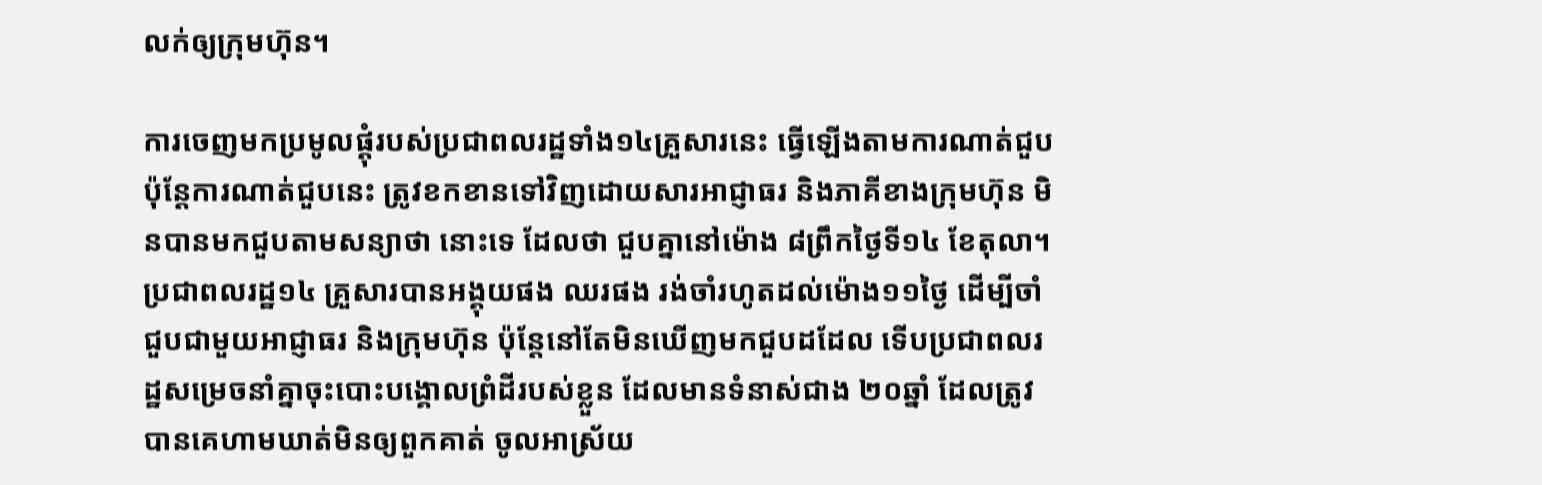លក់ឲ្យក្រុមហ៊ុន។

ការចេញមកប្រមូលផ្តុំរបស់ប្រជាពលរដ្ឋទាំង១៤គ្រួសារនេះ ធ្វើឡើងតាមការណាត់ជួប ប៉ុន្តែការណាត់ជួបនេះ ត្រូវខកខានទៅវិញដោយសារអាជ្ញាធរ និងភាគីខាងក្រុមហ៊ុន មិនបានមកជួបតាមសន្យាថា នោះទេ ដែលថា ជួបគ្នានៅម៉ោង ៨ព្រឹកថ្ងៃទី១៤ ខែតុលា។ ប្រជាពលរដ្ឋ១៤ គ្រួសារបានអង្គុយផង ឈរផង រង់ចាំរហូតដល់ម៉ោង១១ថ្ងៃ ដើម្បីចាំជួបជាមួយអាជ្ញាធរ និងក្រុមហ៊ុន ប៉ុន្តែនៅតែមិនឃើញមកជួបដដែល ទើបប្រជាពលរដ្ឋសម្រេចនាំគ្នាចុះបោះបង្គោលព្រំដីរបស់ខ្លួន ដែលមានទំនាស់ជាង ២០ឆ្នាំ ដែលត្រូវបានគេហាមឃាត់មិនឲ្យពួកគាត់ ចូលអាស្រ័យ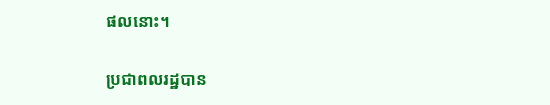ផលនោះ។

ប្រជាពលរដ្ឋបាន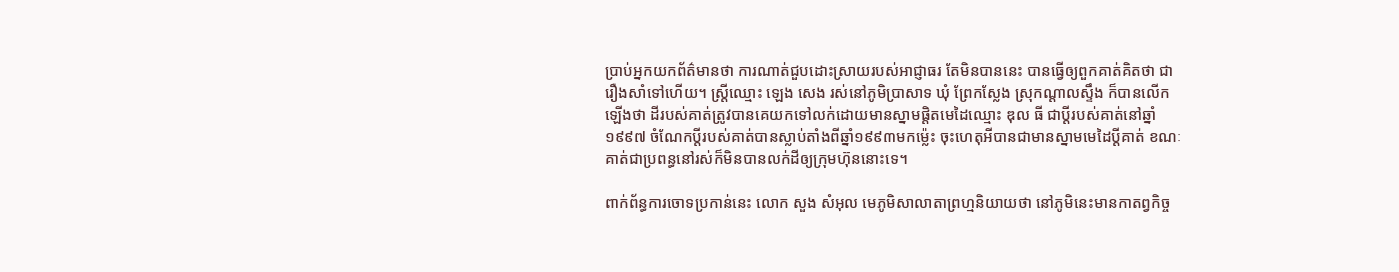ប្រាប់អ្នកយកព័ត៌មានថា ការណាត់ជួបដោះស្រាយរបស់អាជ្ញាធរ តែមិនបាននេះ បានធ្វើឲ្យពួកគាត់គិតថា ជារឿងសាំទៅហើយ។ ស្ត្រីឈ្មោះ ឡេង សេង រស់នៅភូមិប្រាសាទ ឃុំ ព្រែកស្លែង ស្រុកណ្តាលស្ទឹង ក៏បានលើកឡើងថា ដីរបស់គាត់ត្រូវបានគេយកទៅលក់ដោយមានស្នាមផ្តិតមេដៃឈ្មោះ ឌុល ធី ជាប្តីរបស់គាត់នៅឆ្នាំ១៩៩៧ ចំណែកប្តីរបស់គាត់បានស្លាប់តាំងពីឆ្នាំ១៩៩៣មកម្ល៉េះ ចុះហេតុអីបានជាមានស្នាមមេដៃប្តីគាត់ ខណៈគាត់ជាប្រពន្ធនៅរស់ក៏មិនបានលក់ដីឲ្យក្រុមហ៊ុននោះទេ។

ពាក់ព័ន្ធការចោទប្រកាន់នេះ លោក សួង សំអុល មេភូមិសាលាតាព្រហ្មនិយាយថា នៅភូមិនេះមានកាតព្វកិច្ច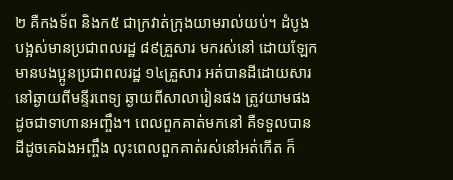២ គឺកងទ័ព និងក៥ ជាក្រវាត់ក្រុងយាមរាល់យប់។ ដំបូងបង្អស់មានប្រជាពលរដ្ឋ ៨៩គ្រួសារ មករស់នៅ ដោយឡែក មានបងប្អូនប្រជាពលរដ្ឋ ១៤គ្រួសារ អត់បានដីដោយសារនៅឆ្ងាយពីមន្ទីរពេទ្យ ឆ្ងាយពីសាលារៀនផង ត្រូវយាមផង ដូចជាទាហានអញ្ចឹង។ ពេលពួកគាត់មកនៅ គឺទទួលបានដីដូចគេឯងអញ្ចឹង លុះពេលពួកគាត់រស់នៅអត់កើត ក៏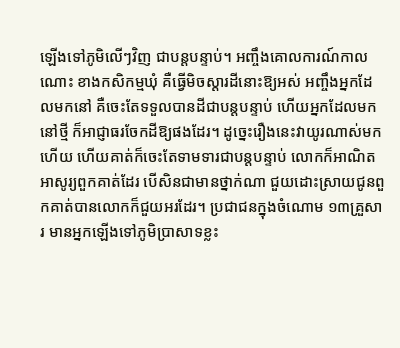ឡើងទៅភូមិលើៗវិញ ជាបន្តបន្ទាប់។ អញ្ចឹងគោលការណ៍កាលណោះ ខាងកសិកម្មឃុំ គឺធ្វើមិចស្តារដីនោះឱ្យអស់ អញ្ចឹងអ្នកដែលមកនៅ គឺចេះតែទទួលបានដីជាបន្តបន្ទាប់ ហើយអ្នកដែលមកនៅថ្មី ក៏អាជ្ញាធរចែកដីឱ្យផងដែរ។ ដូច្នេះរឿងនេះវាយូរណាស់មកហើយ ហើយគាត់ក៏ចេះតែទាមទារជាបន្តបន្ទាប់ លោកក៏អាណិតអាសូរ្យពួកគាត់ដែរ បើសិនជាមានថ្នាក់ណា ជួយដោះស្រាយជូនពួកគាត់បានលោកក៏ជួយអរដែរ។ ប្រជាជនក្នុងចំណោម ១៣គ្រួសារ មានអ្នកឡើងទៅភូមិប្រាសាទខ្លះ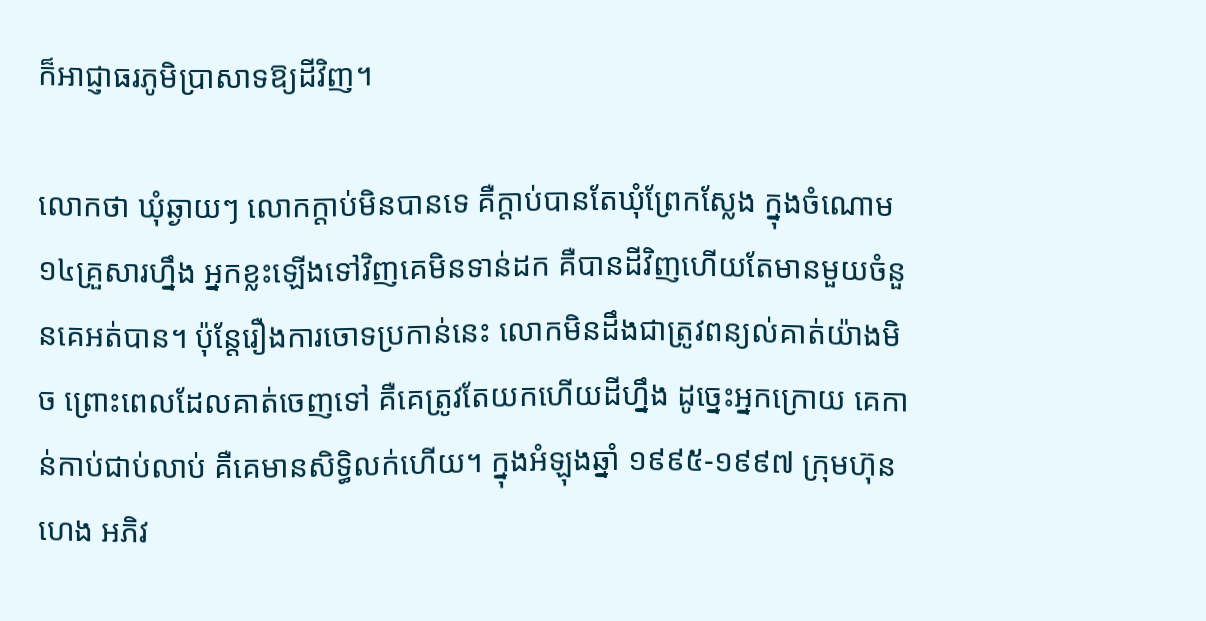ក៏អាជ្ញាធរភូមិប្រាសាទឱ្យដីវិញ។

លោកថា ឃុំឆ្ងាយៗ លោកក្តាប់មិនបានទេ គឺក្តាប់បានតែឃុំព្រែកស្លែង ក្នុងចំណោម ១៤គ្រួសារហ្នឹង អ្នកខ្លះឡើងទៅវិញគេមិនទាន់ដក គឺបានដីវិញហើយតែមានមួយចំនួនគេអត់បាន។ ប៉ុន្តែរឿងការចោទប្រកាន់នេះ លោកមិនដឹងជាត្រូវពន្យល់គាត់យ៉ាងមិច ព្រោះពេលដែលគាត់ចេញទៅ គឺគេត្រូវតែយកហើយដីហ្នឹង ដូច្នេះអ្នកក្រោយ គេកាន់កាប់ជាប់លាប់ គឺគេមានសិទ្ធិលក់ហើយ។ ក្នុងអំឡុងឆ្នាំ ១៩៩៥-១៩៩៧ ក្រុមហ៊ុន ហេង អភិវ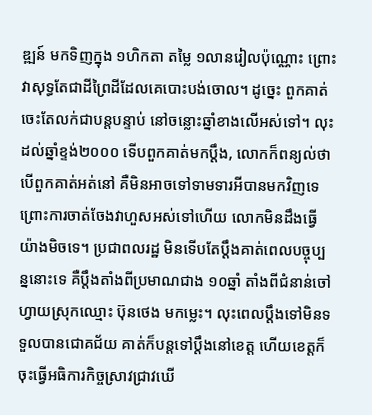ឌ្ឍន៍ មកទិញក្នុង ១ហិកតា តម្លៃ ១លានរៀលប៉ុណ្ណោះ ព្រោះវាសុទ្ធតែជាដីព្រៃដីដែលគេបោះបង់ចោល។ ដូច្នេះ ពួកគាត់ចេះតែលក់ជាបន្តបន្ទាប់ នៅចន្លោះឆ្នាំខាងលើអស់ទៅ។ លុះដល់ឆ្នាំខ្ទង់២០០០ ទើបពួកគាត់មកប្តឹង, លោកក៏ពន្យល់ថា បើពួកគាត់អត់នៅ គឺមិនអាចទៅទាមទារអីបានមកវិញទេ ព្រោះការចាត់ចែងវាហួសអស់ទៅហើយ លោកមិនដឹងធ្វើយ៉ាងមិចទេ។ ប្រជាពលរដ្ឋ មិនទើបតែប្តឹងគាត់ពេលបច្ចុប្បន្ននោះទេ គឺប្តឹងតាំងពីប្រមាណជាង ១០ឆ្នាំ តាំងពីជំនាន់ចៅហ្វាយស្រុកឈ្មោះ ប៊ុនថេង មកម្លេះ។ លុះពេលប្តឹងទៅមិនទទួលបានជោគជ័យ គាត់ក៏បន្តទៅប្តឹងនៅខេត្ត ហើយខេត្តក៏ចុះធ្វើអធិការកិច្ចស្រាវជ្រាវឃើ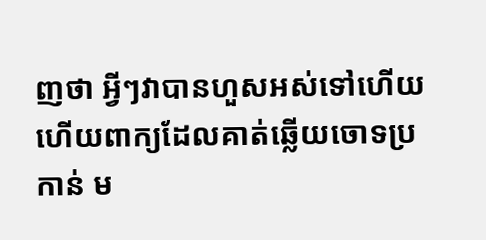ញថា អ្វីៗវាបានហួសអស់ទៅហើយ ហើយពាក្យដែលគាត់ឆ្លើយចោទប្រកាន់ ម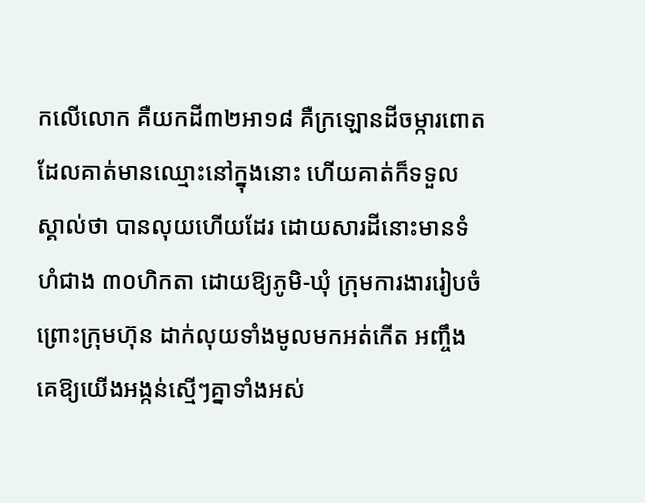កលើលោក គឺយកដី៣២អា១៨ គឺក្រឡោនដីចម្ការពោតដែលគាត់មានឈ្មោះនៅក្នុងនោះ ហើយគាត់ក៏ទទួលស្គាល់ថា បានលុយហើយដែរ ដោយសារដីនោះមានទំហំជាង ៣០ហិកតា ដោយឱ្យភូមិ-ឃុំ ក្រុមការងាររៀបចំ ព្រោះក្រុមហ៊ុន ដាក់លុយទាំងមូលមកអត់កើត អញ្ចឹងគេឱ្យយើងអង្កន់ស្មើៗគ្នាទាំងអស់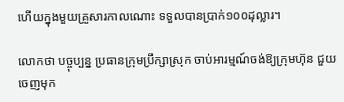ហើយក្នុងមួយគ្រួសារកាលណោះ ទទួលបានប្រាក់១០០ដុល្លារ។

លោកថា បច្ចុប្បន្ន ប្រធានក្រុមប្រឹក្សាស្រុក ចាប់អារម្មណ៍ចង់ឱ្យក្រុមហ៊ុន ជួយចេញមុក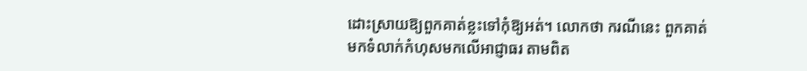ដោះស្រាយឱ្យពួកគាត់ខ្លះទៅកុំឱ្យអត់។ លោកថា ករណីនេះ ពួកគាត់មកទំលាក់កំហុសមកលើអាជ្ញាធរ តាមពិត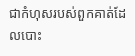ជាកំហុសរបស់ពួកគាត់ដែលបោះ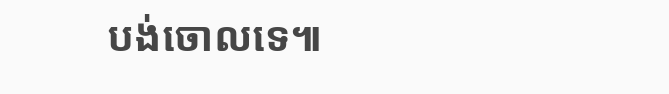បង់ចោលទេ៕